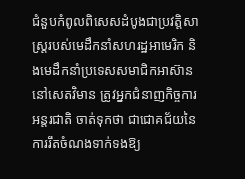ជំនួបកំពូលពិសេសដំបូងជាប្រវត្តិសាស្ត្ររបស់មេដឹកនាំសហរដ្ឋអាមេរិក និងមេដឹកនាំប្រទេសសមាជិកអាស៊ាននៅសេតវិមាន ត្រូវអ្នកជំនាញកិច្ចការអន្តរជាតិ ចាត់ទុកថា ជាជោគជ័យនៃការរឹតចំណងទាក់ទងឱ្យ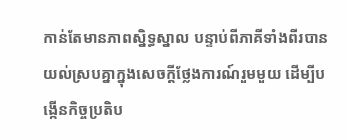កាន់តែមានភាពស្និទ្ធស្នាល បន្ទាប់ពីភាគីទាំងពីរបានយល់ស្របគ្នាក្នុងសេចក្តីថ្លែងការណ៍រួមមួយ ដើម្បីបង្កើនកិច្ចប្រតិប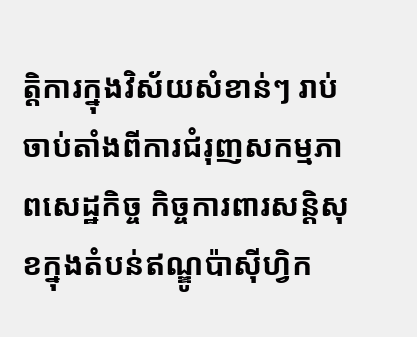ត្តិការក្នុងវិស័យសំខាន់ៗ រាប់ចាប់តាំងពីការជំរុញសកម្មភាពសេដ្ឋកិច្ច កិច្ចការពារសន្តិសុខក្នុងតំបន់ឥណ្ឌូប៉ាស៊ីហ្វិក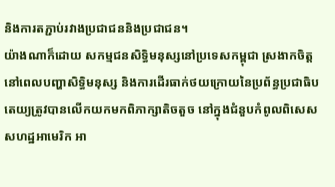និងការតភ្ជាប់រវាងប្រជាជននិងប្រជាជន។
យ៉ាងណាក៏ដោយ សកម្មជនសិទ្ធិមនុស្សនៅប្រទេសកម្ពុជា ស្រងាកចិត្ត នៅពេលបញ្ហាសិទ្ធិមនុស្ស និងការដើរធាក់ថយក្រោយនៃប្រព័ន្ធប្រជាធិបតេយ្យត្រូវបានលើកយកមកពិភាក្សាតិចតួច នៅក្នុងជំនួបកំពូលពិសេសសហដ្ឋអាមេរិក អា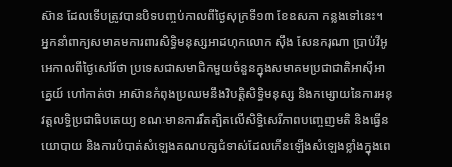ស៊ាន ដែលទើបត្រូវបានបិទបញ្ចប់កាលពីថ្ងៃសុក្រទី១៣ ខែឧសភា កន្លងទៅនេះ។
អ្នកនាំពាក្យសមាគមការពារសិទ្ធិមនុស្សអាដហុកលោក ស៊ឹង សែនករុណា ប្រាប់វីអូអេកាលពីថ្ងៃសៅរ៍ថា ប្រទេសជាសមាជិកមួយចំនួនក្នុងសមាគមប្រជាជាតិអាស៊ីអាគ្នេយ៍ ហៅកាត់ថា អាស៊ានកំពុងប្រឈមនឹងវិបត្តិសិទ្ធិមនុស្ស និងកម្សោយនៃការអនុវត្តលទ្ធិប្រជាធិបតេយ្យ ខណៈមានការរឹតត្បិតលើសិទ្ធិសេរីភាពបញ្ចេញមតិ និងធ្វើនយោបាយ និងការបំបាត់សំឡេងគណបក្សជំទាស់ដែលកើនឡើងសំឡេងខ្លាំងក្នុងពេ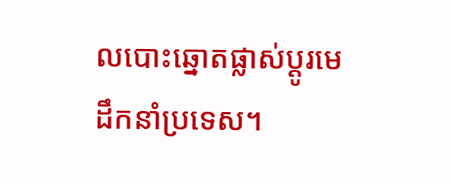លបោះឆ្នោតផ្លាស់ប្តូរមេដឹកនាំប្រទេស។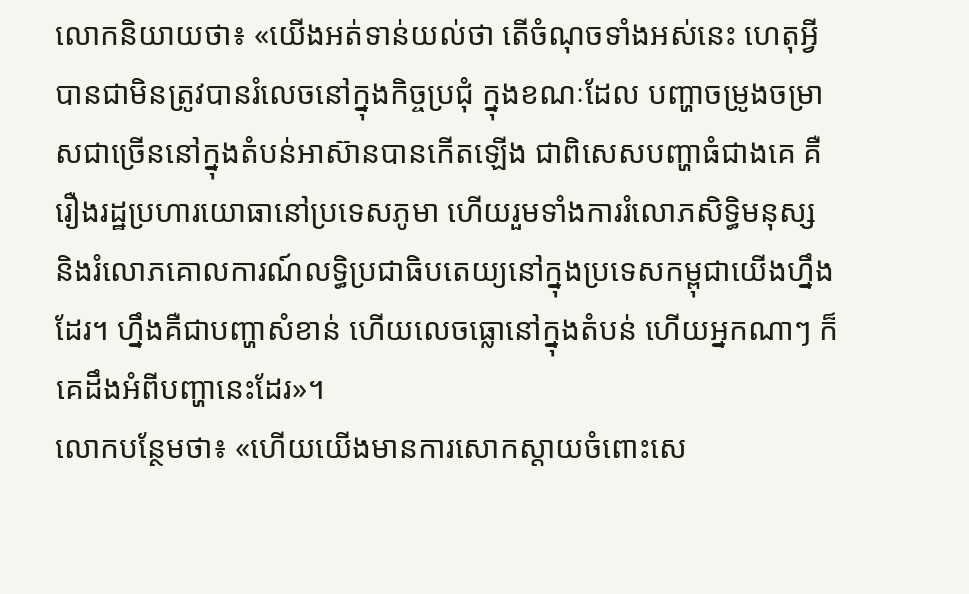លោកនិយាយថា៖ «យើងអត់ទាន់យល់ថា តើចំណុចទាំងអស់នេះ ហេតុអ្វីបានជាមិនត្រូវបានរំលេចនៅក្នុងកិច្ចប្រជុំ ក្នុងខណៈដែល បញ្ហាចម្រូងចម្រាសជាច្រើននៅក្នុងតំបន់អាស៊ានបានកើតឡើង ជាពិសេសបញ្ហាធំជាងគេ គឺរឿងរដ្ឋប្រហារយោធានៅប្រទេសភូមា ហើយរួមទាំងការរំលោភសិទ្ធិមនុស្ស និងរំលោភគោលការណ៍លទ្ធិប្រជាធិបតេយ្យនៅក្នុងប្រទេសកម្ពុជាយើងហ្នឹងដែរ។ ហ្នឹងគឺជាបញ្ហាសំខាន់ ហើយលេចធ្លោនៅក្នុងតំបន់ ហើយអ្នកណាៗ ក៏គេដឹងអំពីបញ្ហានេះដែរ»។
លោកបន្ថែមថា៖ «ហើយយើងមានការសោកស្តាយចំពោះសេ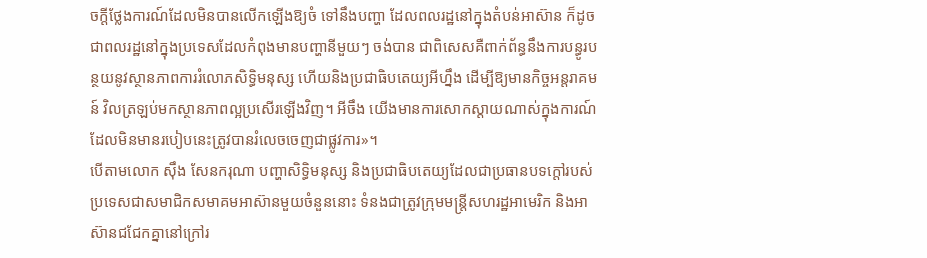ចក្តីថ្លែងការណ៍ដែលមិនបានលើកឡើងឱ្យចំ ទៅនឹងបញ្ហា ដែលពលរដ្ឋនៅក្នុងតំបន់អាស៊ាន ក៏ដូចជាពលរដ្ឋនៅក្នុងប្រទេសដែលកំពុងមានបញ្ហានីមួយៗ ចង់បាន ជាពិសេសគឺពាក់ព័ន្ធនឹងការបន្ធូរបន្ថយនូវស្ថានភាពការរំលោភសិទ្ធិមនុស្ស ហើយនិងប្រជាធិបតេយ្យអីហ្នឹង ដើម្បីឱ្យមានកិច្ចអន្តរាគមន៍ វិលត្រឡប់មកស្ថានភាពល្អប្រសើរឡើងវិញ។ អីចឹង យើងមានការសោកស្តាយណាស់ក្នុងការណ៍ដែលមិនមានរបៀបនេះត្រូវបានរំលេចចេញជាផ្លូវការ»។
បើតាមលោក ស៊ឹង សែនករុណា បញ្ហាសិទ្ធិមនុស្ស និងប្រជាធិបតេយ្យដែលជាប្រធានបទក្តៅរបស់ប្រទេសជាសមាជិកសមាគមអាស៊ានមួយចំនួននោះ ទំនងជាត្រូវក្រុមមន្ត្រីសហរដ្ឋអាមេរិក និងអាស៊ានជជែកគ្នានៅក្រៅរ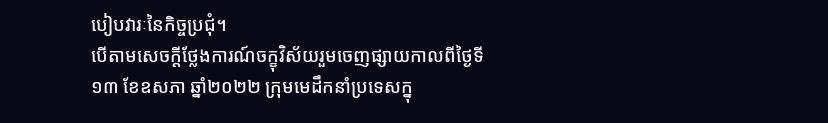បៀបវារៈនៃកិច្ចប្រជុំ។
បើតាមសេចក្តីថ្លែងការណ៍ចក្ខុវិស័យរួមចេញផ្សាយកាលពីថ្ងៃទី១៣ ខែឧសភា ឆ្នាំ២០២២ ក្រុមមេដឹកនាំប្រទេសក្នុ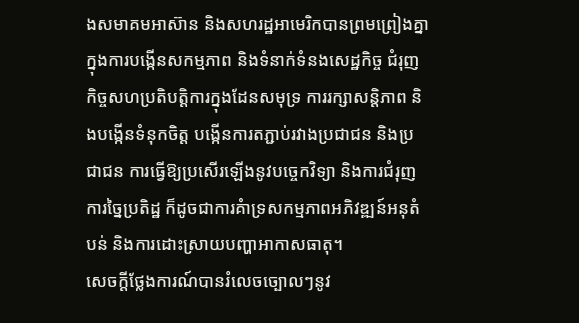ងសមាគមអាស៊ាន និងសហរដ្ឋអាមេរិកបានព្រមព្រៀងគ្នាក្នុងការបង្កើនសកម្មភាព និងទំនាក់ទំនងសេដ្ឋកិច្ច ជំរុញកិច្ចសហប្រតិបត្តិការក្នុងដែនសមុទ្រ ការរក្សាសន្តិភាព និងបង្កើនទំនុកចិត្ត បង្កើនការតភ្ជាប់រវាងប្រជាជន និងប្រជាជន ការធ្វើឱ្យប្រសើរឡើងនូវបច្ចេកវិទ្យា និងការជំរុញការច្នៃប្រតិដ្ឋ ក៏ដូចជាការគំាទ្រសកម្មភាពអភិវឌ្ឍន៍អនុតំបន់ និងការដោះស្រាយបញ្ហាអាកាសធាតុ។
សេចក្តីថ្លែងការណ៍បានរំលេចច្បោលៗនូវ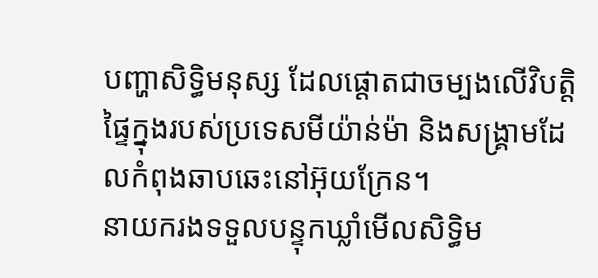បញ្ហាសិទ្ធិមនុស្ស ដែលផ្តោតជាចម្បងលើវិបត្តិផ្ទៃក្នុងរបស់ប្រទេសមីយ៉ាន់ម៉ា និងសង្គ្រាមដែលកំពុងឆាបឆេះនៅអ៊ុយក្រែន។
នាយករងទទួលបន្ទុកឃ្លាំមើលសិទ្ធិម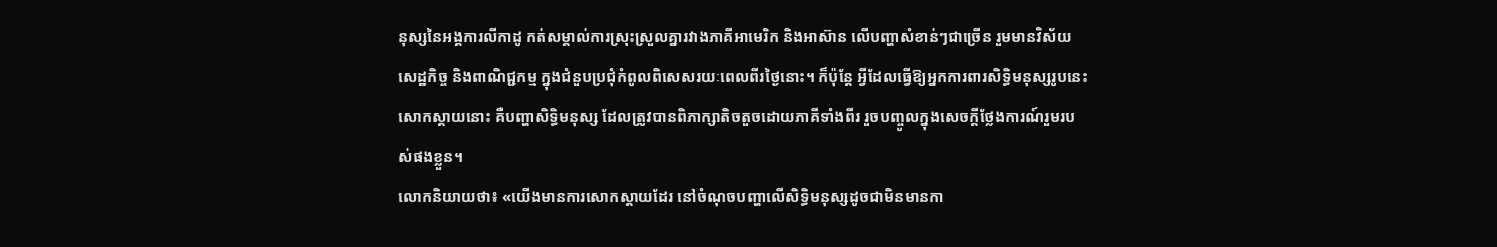នុស្សនៃអង្គការលីកាដូ កត់សម្គាល់ការស្រុះស្រួលគ្នារវាងភាគីអាមេរិក និងអាស៊ាន លើបញ្ហាសំខាន់ៗជាច្រើន រួមមានវិស័យសេដ្ឋកិច្ច និងពាណិជ្ជកម្ម ក្នុងជំនួបប្រជុំកំពូលពិសេសរយៈពេលពីរថ្ងៃនោះ។ ក៏ប៉ុន្តែ អ្វីដែលធ្វើឱ្យអ្នកការពារសិទ្ធិមនុស្សរូបនេះសោកស្តាយនោះ គឺបញ្ហាសិទ្ធិមនុស្ស ដែលត្រូវបានពិភាក្សាតិចតួចដោយភាគីទាំងពីរ រួចបញ្ចូលក្នុងសេចក្តីថ្លែងការណ៍រួមរបស់ផងខ្លួន។
លោកនិយាយថា៖ «យើងមានការសោកស្តាយដែរ នៅចំណុចបញ្ហាលើសិទ្ធិមនុស្សដូចជាមិនមានកា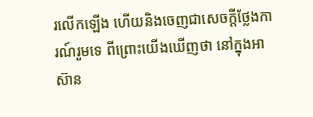រលើកឡើង ហើយនិងចេញជាសេចក្តីថ្លែងការណ៍រួមទេ ពីព្រោះយើងឃើញថា នៅក្នុងអាស៊ាន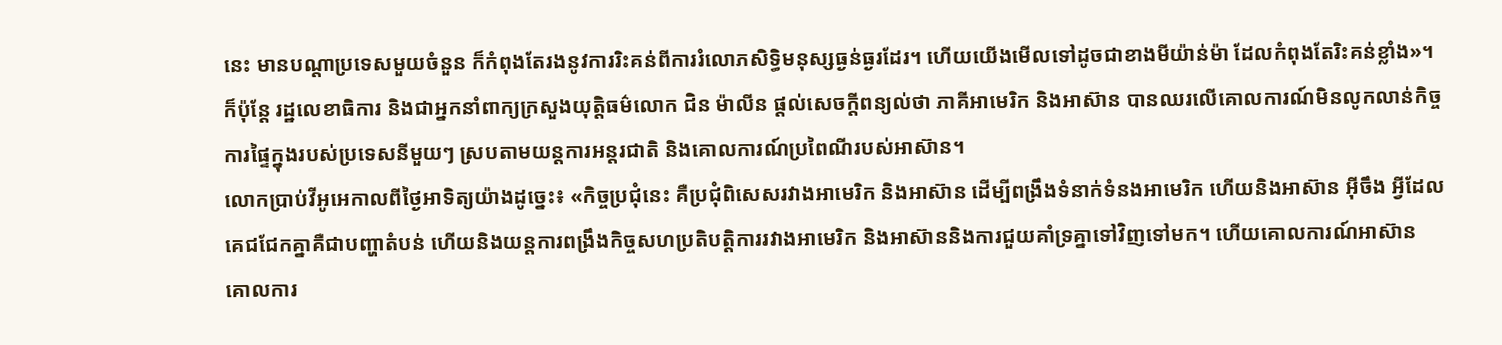នេះ មានបណ្តាប្រទេសមួយចំនួន ក៏កំពុងតែរងនូវការរិះគន់ពីការរំលោភសិទ្ធិមនុស្សធ្ងន់ធ្ងរដែរ។ ហើយយើងមើលទៅដូចជាខាងមីយ៉ាន់ម៉ា ដែលកំពុងតែរិះគន់ខ្លាំង»។
ក៏ប៉ុន្តែ រដ្ឋលេខាធិការ និងជាអ្នកនាំពាក្យក្រសួងយុត្តិធម៌លោក ជិន ម៉ាលីន ផ្តល់សេចក្តីពន្យល់ថា ភាគីអាមេរិក និងអាស៊ាន បានឈរលើគោលការណ៍មិនលូកលាន់កិច្ចការផ្ទៃក្នុងរបស់ប្រទេសនីមួយៗ ស្របតាមយន្តការអន្តរជាតិ និងគោលការណ៍ប្រពៃណីរបស់អាស៊ាន។
លោកប្រាប់វីអូអេកាលពីថ្ងៃអាទិត្យយ៉ាងដូច្នេះ៖ «កិច្ចប្រជុំនេះ គឺប្រជុំពិសេសរវាងអាមេរិក និងអាស៊ាន ដើម្បីពង្រឹងទំនាក់ទំនងអាមេរិក ហើយនិងអាស៊ាន អ៊ីចឹង អ្វីដែលគេជជែកគ្នាគឺជាបញ្ហាតំបន់ ហើយនិងយន្តការពង្រឹងកិច្ចសហប្រតិបត្តិការរវាងអាមេរិក និងអាស៊ាននិងការជួយគាំទ្រគ្នាទៅវិញទៅមក។ ហើយគោលការណ៍អាស៊ាន គោលការ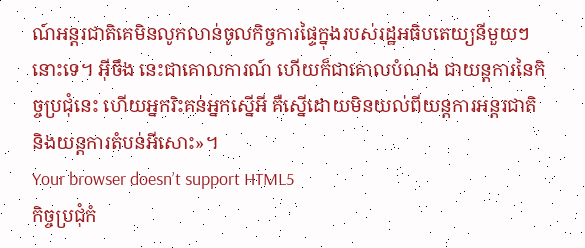ណ៍អន្តរជាតិគេមិនលូកលាន់ចូលកិច្ចការផ្ទៃក្នុងរបស់រដ្ឋអធិបតេយ្យនីមួយៗនោះទេ។ អ៊ីចឹង នេះជាគោលការណ៍ ហើយក៏ជាគោលបំណង ជាយន្តការនៃកិច្ចប្រជុំនេះ ហើយអ្នករិះគន់អ្នកស្នើអី គឺស្នើដោយមិនយល់ពីយន្តការអន្តរជាតិ និងយន្តការតំបន់អីសោះ»។
Your browser doesn’t support HTML5
កិច្ចប្រជុំកំ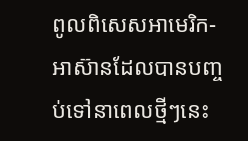ពូលពិសេសអាមេរិក-អាស៊ានដែលបានបញ្ចប់ទៅនាពេលថ្មីៗនេះ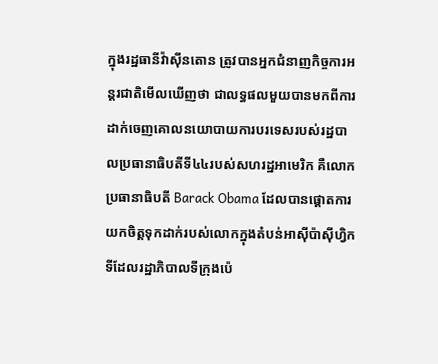ក្នុងរដ្ឋធានីវ៉ាស៊ីនតោន ត្រូវបានអ្នកជំនាញកិច្ចការអន្តរជាតិមើលឃើញថា ជាលទ្ធផលមួយបានមកពីការដាក់ចេញគោលនយោបាយការបរទេសរបស់រដ្ឋបាលប្រធានាធិបតីទី៤៤របស់សហរដ្ឋអាមេរិក គឺលោកប្រធានាធិបតី Barack Obama ដែលបានផ្តោតការយកចិត្តទុកដាក់របស់លោកក្នុងតំបន់អាស៊ីប៉ាស៊ីហ្វិក ទីដែលរដ្ឋាភិបាលទីក្រុងប៉េ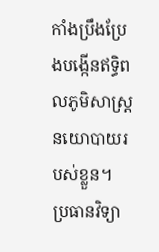កាំងប្រឹងប្រែងបង្កើនឥទ្ធិពលភូមិសាស្ត្រនយោបាយរបស់ខ្លួន។
ប្រធានវិទ្យា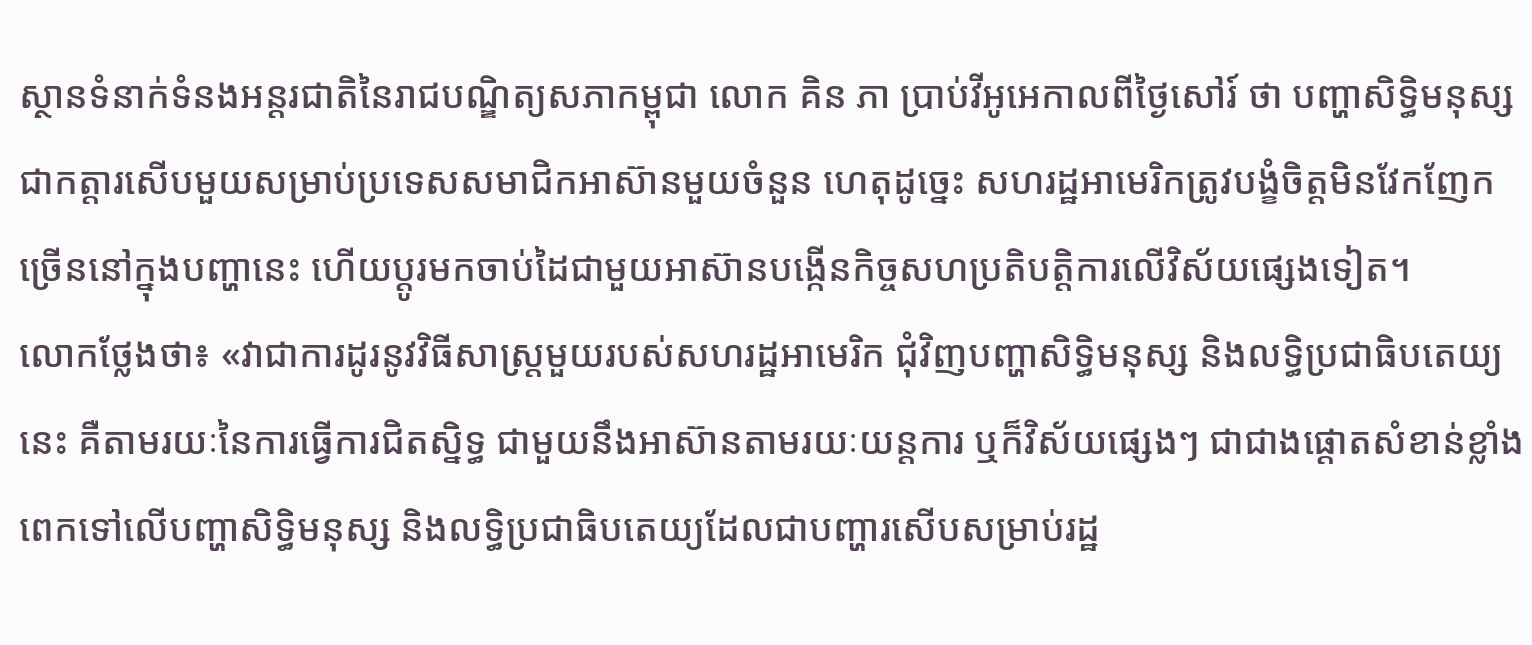ស្ថានទំនាក់ទំនងអន្តរជាតិនៃរាជបណ្ឌិត្យសភាកម្ពុជា លោក គិន ភា ប្រាប់វីអូអេកាលពីថ្ងៃសៅរ៍ ថា បញ្ហាសិទ្ធិមនុស្សជាកត្តារសើបមួយសម្រាប់ប្រទេសសមាជិកអាស៊ានមួយចំនួន ហេតុដូច្នេះ សហរដ្ឋអាមេរិកត្រូវបង្ខំចិត្តមិនវែកញែកច្រើននៅក្នុងបញ្ហានេះ ហើយប្តូរមកចាប់ដៃជាមួយអាស៊ានបង្កើនកិច្ចសហប្រតិបត្តិការលើវិស័យផ្សេងទៀត។
លោកថ្លែងថា៖ «វាជាការដូរនូវវិធីសាស្ត្រមួយរបស់សហរដ្ឋអាមេរិក ជុំវិញបញ្ហាសិទ្ធិមនុស្ស និងលទ្ធិប្រជាធិបតេយ្យនេះ គឺតាមរយៈនៃការធ្វើការជិតស្និទ្ធ ជាមួយនឹងអាស៊ានតាមរយៈយន្តការ ឬក៏វិស័យផ្សេងៗ ជាជាងផ្តោតសំខាន់ខ្លាំងពេកទៅលើបញ្ហាសិទ្ធិមនុស្ស និងលទ្ធិប្រជាធិបតេយ្យដែលជាបញ្ហារសើបសម្រាប់រដ្ឋ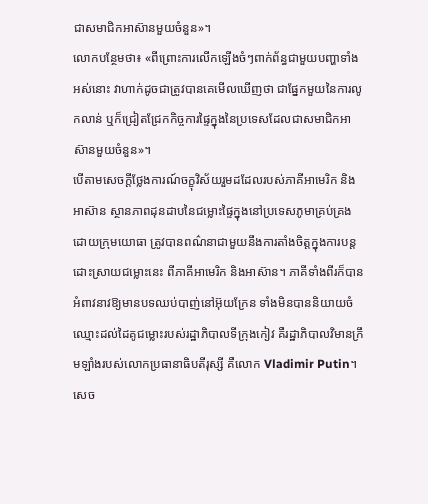ជាសមាជិកអាស៊ានមួយចំនួន»។
លោកបន្ថែមថា៖ «ពីព្រោះការលើកឡើងចំៗពាក់ព័ន្ធជាមួយបញ្ហាទាំងអស់នោះ វាហាក់ដូចជាត្រូវបានគេមើលឃើញថា ជាផ្នែកមួយនៃការលូកលាន់ ឬក៏ជ្រៀតជ្រែកកិច្ចការផ្ទៃក្នុងនៃប្រទេសដែលជាសមាជិកអាស៊ានមួយចំនួន»។
បើតាមសេចក្តីថ្លែងការណ៍ចក្ខុវិស័យរួមដដែលរបស់ភាគីអាមេរិក និងអាស៊ាន ស្ថានភាពដុនដាបនៃជម្លោះផ្ទៃក្នុងនៅប្រទេសភូមាគ្រប់គ្រងដោយក្រុមយោធា ត្រូវបានពណ៌នាជាមួយនឹងការតាំងចិត្តក្នុងការបន្តដោះស្រាយជម្លោះនេះ ពីភាគីអាមេរិក និងអាស៊ាន។ ភាគីទាំងពីរក៏បានអំពាវនាវឱ្យមានបទឈប់បាញ់នៅអ៊ុយក្រែន ទាំងមិនបាននិយាយចំឈ្មោះដល់ដៃគូជម្លោះរបស់រដ្ឋាភិបាលទីក្រុងកៀវ គឺរដ្ឋាភិបាលវិមានក្រឹមឡាំងរបស់លោកប្រធានាធិបតីរុស្សី គឺលោក Vladimir Putin។
សេច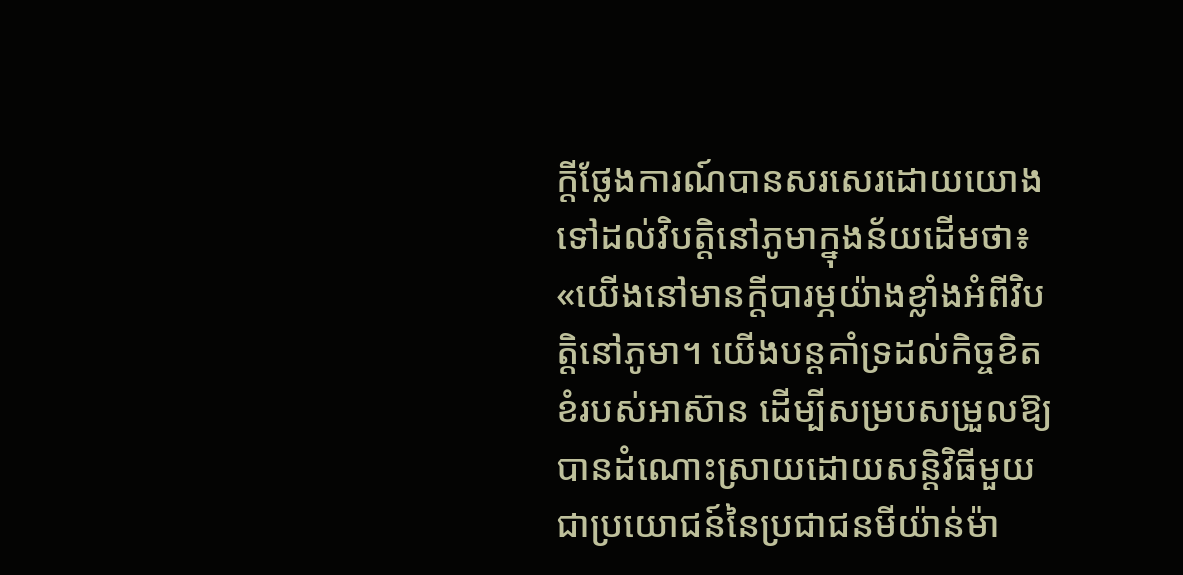ក្តីថ្លែងការណ៍បានសរសេរដោយយោងទៅដល់វិបត្តិនៅភូមាក្នុងន័យដើមថា៖ «យើងនៅមានក្តីបារម្ភយ៉ាងខ្លាំងអំពីវិបត្តិនៅភូមា។ យើងបន្តគាំទ្រដល់កិច្ចខិតខំរបស់អាស៊ាន ដើម្បីសម្របសម្រួលឱ្យបានដំណោះស្រាយដោយសន្តិវិធីមួយជាប្រយោជន៍នៃប្រជាជនមីយ៉ាន់ម៉ា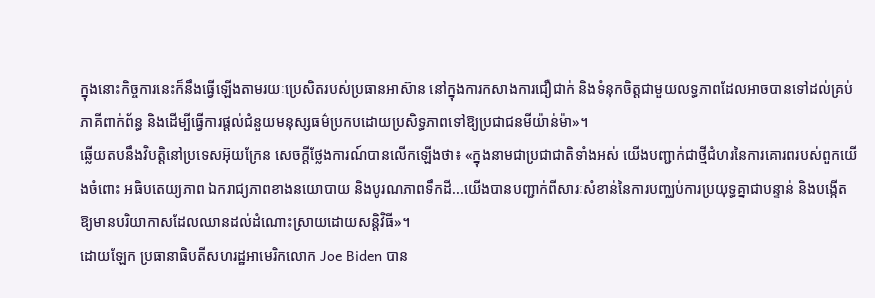ក្នុងនោះកិច្ចការនេះក៏នឹងធ្វើឡើងតាមរយៈប្រេសិតរបស់ប្រធានអាស៊ាន នៅក្នុងការកសាងការជឿជាក់ និងទំនុកចិត្តជាមួយលទ្ធភាពដែលអាចបានទៅដល់គ្រប់ភាគីពាក់ព័ន្ធ និងដើម្បីធ្វើការផ្តល់ជំនួយមនុស្សធម៌ប្រកបដោយប្រសិទ្ធភាពទៅឱ្យប្រជាជនមីយ៉ាន់ម៉ា»។
ឆ្លើយតបនឹងវិបត្តិនៅប្រទេសអ៊ុយក្រែន សេចក្តីថ្លែងការណ៍បានលើកឡើងថា៖ «ក្នុងនាមជាប្រជាជាតិទាំងអស់ យើងបញ្ជាក់ជាថ្មីជំហរនៃការគោរពរបស់ពួកយើងចំពោះ អធិបតេយ្យភាព ឯករាជ្យភាពខាងនយោបាយ និងបូរណភាពទឹកដី...យើងបានបញ្ជាក់ពីសារៈសំខាន់នៃការបញ្ឈប់ការប្រយុទ្ធគ្នាជាបន្ទាន់ និងបង្កើតឱ្យមានបរិយាកាសដែលឈានដល់ដំណោះស្រាយដោយសន្តិវិធី»។
ដោយឡែក ប្រធានាធិបតីសហរដ្ឋអាមេរិកលោក Joe Biden បាន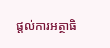ផ្តល់ការអត្ថាធិ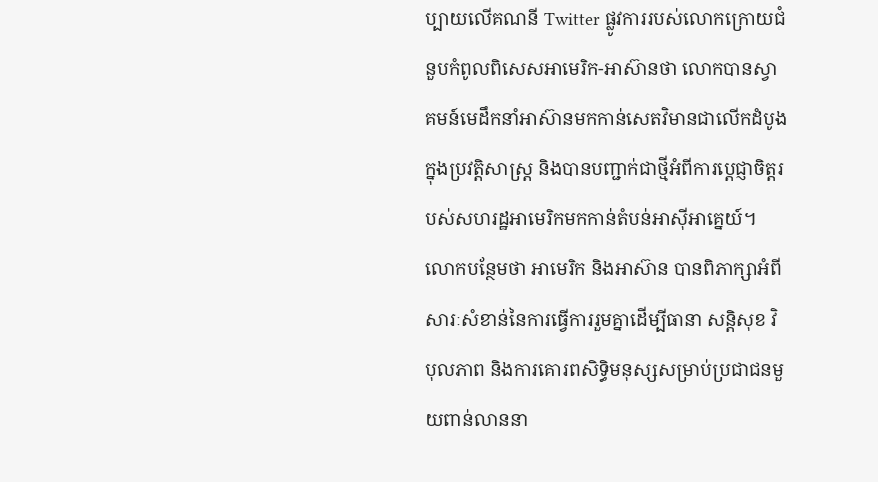ប្បាយលើគណនី Twitter ផ្លូវការរបស់លោកក្រោយជំនួបកំពូលពិសេសអាមេរិក-អាស៊ានថា លោកបានស្វាគមន៍មេដឹកនាំអាស៊ានមកកាន់សេតវិមានជាលើកដំបូងក្នុងប្រវត្តិសាស្ត្រ និងបានបញ្ជាក់ជាថ្មីអំពីការប្តេជ្ញាចិត្តរបស់សហរដ្ឋអាមេរិកមកកាន់តំបន់អាស៊ីអាគ្នេយ៍។ លោកបន្ថែមថា អាមេរិក និងអាស៊ាន បានពិភាក្សាអំពីសារៈសំខាន់នៃការធ្វើការរួមគ្នាដើម្បីធានា សន្តិសុខ វិបុលភាព និងការគោរពសិទ្ធិមនុស្សសម្រាប់ប្រជាជនមួយពាន់លាននា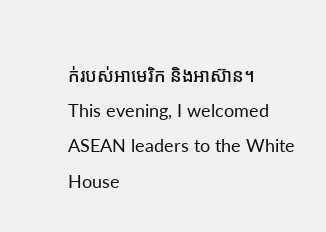ក់របស់អាមេរិក និងអាស៊ាន។
This evening, I welcomed ASEAN leaders to the White House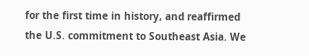for the first time in history, and reaffirmed the U.S. commitment to Southeast Asia. We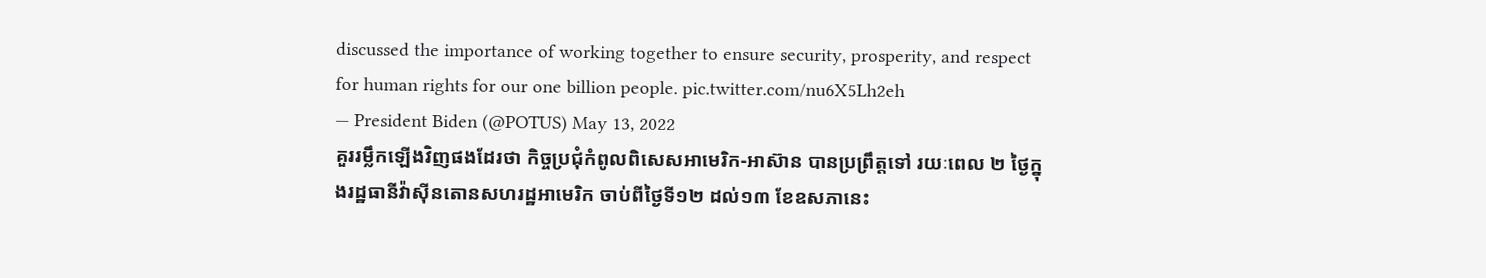discussed the importance of working together to ensure security, prosperity, and respect for human rights for our one billion people. pic.twitter.com/nu6X5Lh2eh
— President Biden (@POTUS) May 13, 2022
គួររម្លឹកឡើងវិញផងដែរថា កិច្ចប្រជុំកំពូលពិសេសអាមេរិក-អាស៊ាន បានប្រព្រឹត្តទៅ រយៈពេល ២ ថ្ងៃក្នុងរដ្ឋធានីវ៉ាស៊ីនតោនសហរដ្ឋអាមេរិក ចាប់ពីថ្ងៃទី១២ ដល់១៣ ខែឧសភានេះ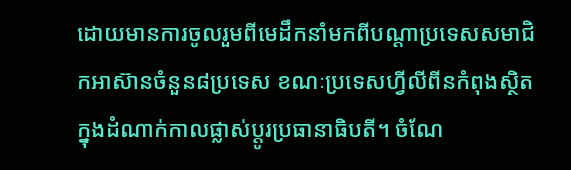ដោយមានការចូលរួមពីមេដឹកនាំមកពីបណ្តាប្រទេសសមាជិកអាស៊ានចំនួន៨ប្រទេស ខណៈប្រទេសហ្វីលីពីនកំពុងស្ថិតក្នុងដំណាក់កាលផ្លាស់ប្តូរប្រធានាធិបតី។ ចំណែ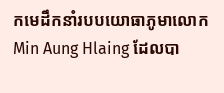កមេដឹកនាំរបបយោធាភូមាលោក Min Aung Hlaing ដែលបា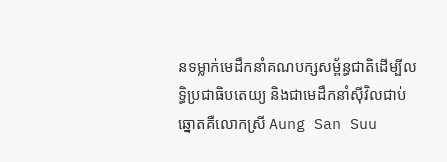នទម្លាក់មេដឹកនាំគណបក្សសម្ព័ន្ធជាតិដើម្បីលទ្ធិប្រជាធិបតេយ្យ និងជាមេដឹកនាំស៊ីវិលជាប់ឆ្នោតគឺលោកស្រី Aung San Suu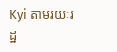Kyi តាមរយៈរដ្ឋ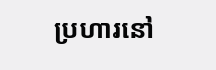ប្រហារនៅ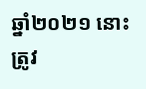ឆ្នាំ២០២១ នោះ ត្រូវ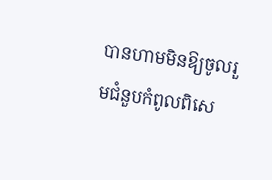បានហាមមិនឱ្យចូលរួមជំនួបកំពូលពិសេ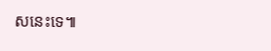សនេះទេ៕